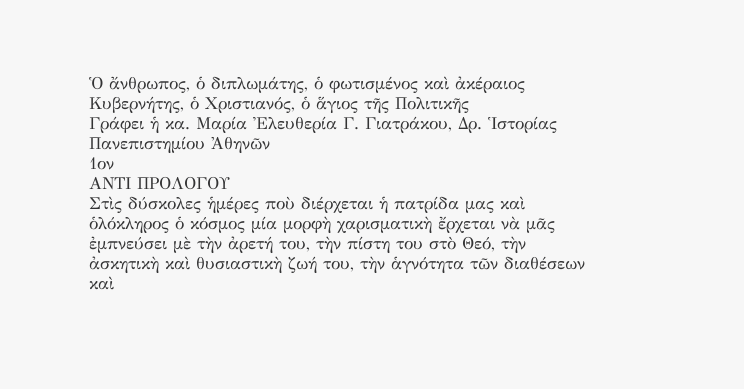Ὁ ἄνθρωπος, ὁ διπλωμάτης, ὁ φωτισμένος καὶ ἀκέραιος Κυβερνήτης, ὁ Χριστιανός, ὁ ἅγιος τῆς Πολιτικῆς
Γράφει ἡ κα. Μαρία Ἐλευθερία Γ. Γιατράκου, Δρ. Ἱστορίας Πανεπιστημίου Ἀθηνῶν
1ον
ΑΝΤΙ ΠΡΟΛΟΓΟΥ
Στὶς δύσκολες ἡμέρες ποὺ διέρχεται ἡ πατρίδα μας καὶ ὁλόκληρος ὁ κόσμος μία μορφὴ χαρισματικὴ ἔρχεται νὰ μᾶς ἐμπνεύσει μὲ τὴν ἀρετή του, τὴν πίστη του στὸ Θεό, τὴν ἀσκητικὴ καὶ θυσιαστικὴ ζωή του, τὴν ἁγνότητα τῶν διαθέσεων καὶ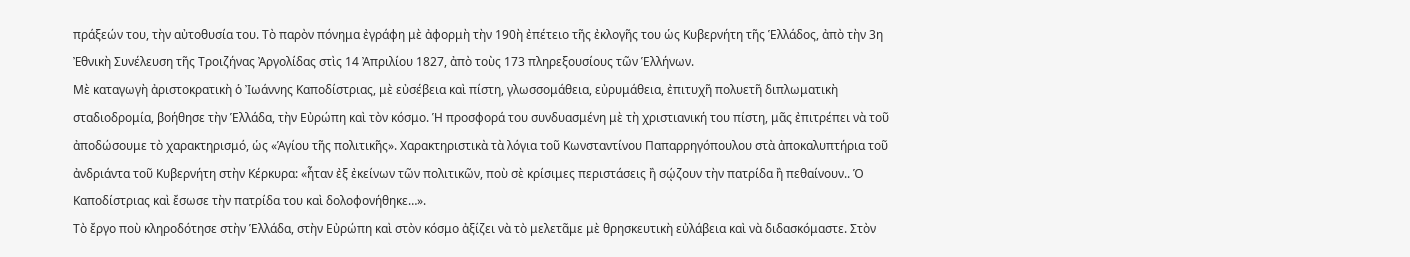πράξεών του, τὴν αὐτοθυσία του. Τὸ παρὸν πόνημα ἐγράφη μὲ ἀφορμὴ τὴν 190ὴ ἐπέτειο τῆς ἐκλογῆς του ὡς Κυβερνήτη τῆς Ἑλλάδος, ἀπὸ τὴν 3η Ἐθνικὴ Συνέλευση τῆς Τροιζήνας Ἀργολίδας στὶς 14 Ἀπριλίου 1827, ἀπὸ τοὺς 173 πληρεξουσίους τῶν Ἑλλήνων.
Μὲ καταγωγὴ ἀριστοκρατικὴ ὁ Ἰωάννης Καποδίστριας, μὲ εὐσέβεια καὶ πίστη, γλωσσομάθεια, εὐρυμάθεια, ἐπιτυχῆ πολυετῆ διπλωματικὴ σταδιοδρομία, βοήθησε τὴν Ἑλλάδα, τὴν Εὐρώπη καὶ τὸν κόσμο. Ἡ προσφορά του συνδυασμένη μὲ τὴ χριστιανική του πίστη, μᾶς ἐπιτρέπει νὰ τοῦ ἀποδώσουμε τὸ χαρακτηρισμό, ὡς «Ἁγίου τῆς πολιτικῆς». Χαρακτηριστικὰ τὰ λόγια τοῦ Κωνσταντίνου Παπαρρηγόπουλου στὰ ἀποκαλυπτήρια τοῦ ἀνδριάντα τοῦ Κυβερνήτη στὴν Κέρκυρα: «ἦταν ἐξ ἐκείνων τῶν πολιτικῶν, ποὺ σὲ κρίσιμες περιστάσεις ἢ σῴζουν τὴν πατρίδα ἢ πεθαίνουν.. Ὁ Καποδίστριας καὶ ἔσωσε τὴν πατρίδα του καὶ δολοφονήθηκε…».
Τὸ ἔργο ποὺ κληροδότησε στὴν Ἑλλάδα, στὴν Εὐρώπη καὶ στὸν κόσμο ἀξίζει νὰ τὸ μελετᾶμε μὲ θρησκευτικὴ εὐλάβεια καὶ νὰ διδασκόμαστε. Στὸν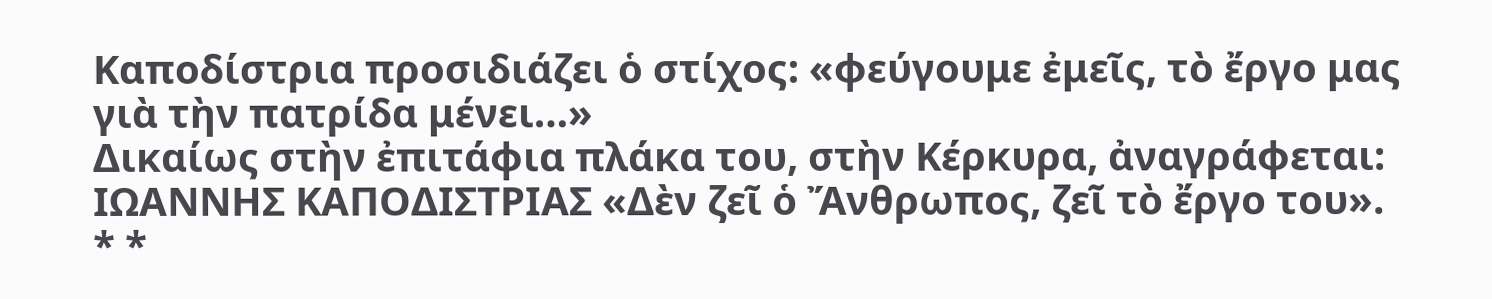Καποδίστρια προσιδιάζει ὁ στίχος: «φεύγουμε ἐμεῖς, τὸ ἔργο μας γιὰ τὴν πατρίδα μένει…»
Δικαίως στὴν ἐπιτάφια πλάκα του, στὴν Κέρκυρα, ἀναγράφεται: ΙΩΑΝΝΗΣ ΚΑΠΟΔΙΣΤΡΙΑΣ «Δὲν ζεῖ ὁ Ἄνθρωπος, ζεῖ τὸ ἔργο του».
* *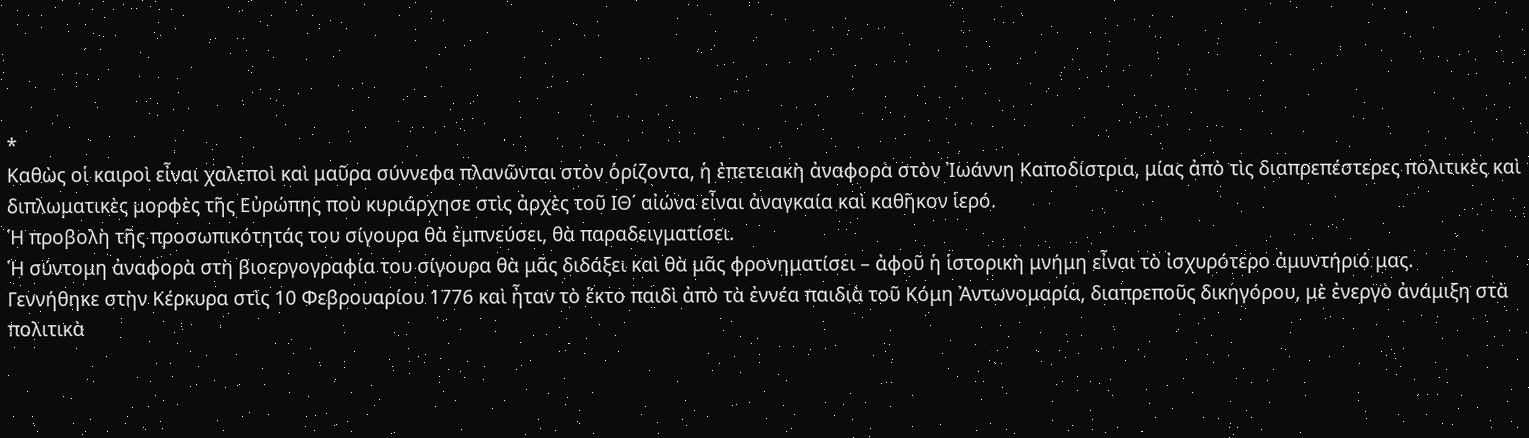*
Καθὼς οἱ καιροὶ εἶναι χαλεποὶ καὶ μαῦρα σύννεφα πλανῶνται στὸν ὁρίζοντα, ἡ ἐπετειακὴ ἀναφορὰ στὸν Ἰωάννη Καποδίστρια, μίας ἀπὸ τὶς διαπρεπέστερες πολιτικὲς καὶ διπλωματικὲς μορφὲς τῆς Εὐρώπης ποὺ κυριάρχησε στὶς ἀρχὲς τοῦ ΙΘ΄ αἰώνα εἶναι ἀναγκαία καὶ καθῆκον ἱερό.
Ἡ προβολὴ τῆς προσωπικότητάς του σίγουρα θὰ ἐμπνεύσει, θὰ παραδειγματίσει.
Ἡ σύντομη ἀναφορὰ στὴ βιοεργογραφία του σίγουρα θὰ μᾶς διδάξει καὶ θὰ μᾶς φρονηματίσει – ἀφοῦ ἡ ἱστορικὴ μνήμη εἶναι τὸ ἰσχυρότερο ἀμυντήριό μας.
Γεννήθηκε στὴν Κέρκυρα στὶς 10 Φεβρουαρίου 1776 καὶ ἦταν τὸ ἕκτο παιδὶ ἀπὸ τὰ ἐννέα παιδιὰ τοῦ Κόμη Ἀντωνομαρία, διαπρεποῦς δικηγόρου, μὲ ἐνεργὸ ἀνάμιξη στὰ πολιτικὰ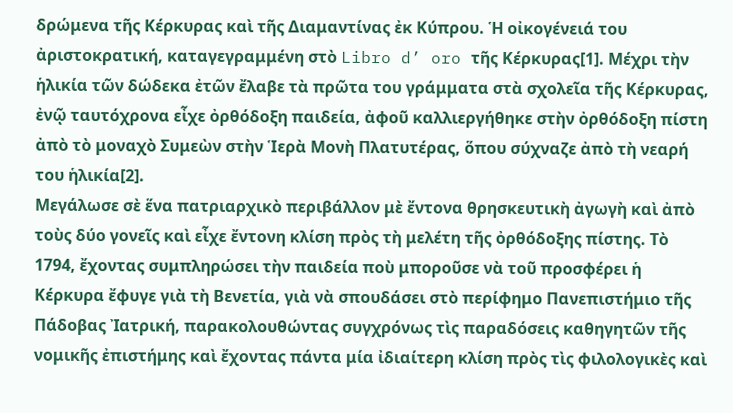δρώμενα τῆς Κέρκυρας καὶ τῆς Διαμαντίνας ἐκ Κύπρου. Ἡ οἰκογένειά του ἀριστοκρατική, καταγεγραμμένη στὸ Libro d’ oro τῆς Κέρκυρας[1]. Μέχρι τὴν ἡλικία τῶν δώδεκα ἐτῶν ἔλαβε τὰ πρῶτα του γράμματα στὰ σχολεῖα τῆς Κέρκυρας, ἐνῷ ταυτόχρονα εἶχε ὀρθόδοξη παιδεία, ἀφοῦ καλλιεργήθηκε στὴν ὀρθόδοξη πίστη ἀπὸ τὸ μοναχὸ Συμεὼν στὴν Ἱερὰ Μονὴ Πλατυτέρας, ὅπου σύχναζε ἀπὸ τὴ νεαρή του ἡλικία[2].
Μεγάλωσε σὲ ἕνα πατριαρχικὸ περιβάλλον μὲ ἔντονα θρησκευτικὴ ἀγωγὴ καὶ ἀπὸ τοὺς δύο γονεῖς καὶ εἶχε ἔντονη κλίση πρὸς τὴ μελέτη τῆς ὀρθόδοξης πίστης. Τὸ 1794, ἔχοντας συμπληρώσει τὴν παιδεία ποὺ μποροῦσε νὰ τοῦ προσφέρει ἡ Κέρκυρα ἔφυγε γιὰ τὴ Βενετία, γιὰ νὰ σπουδάσει στὸ περίφημο Πανεπιστήμιο τῆς Πάδοβας Ἰατρική, παρακολουθώντας συγχρόνως τὶς παραδόσεις καθηγητῶν τῆς νομικῆς ἐπιστήμης καὶ ἔχοντας πάντα μία ἰδιαίτερη κλίση πρὸς τὶς φιλολογικὲς καὶ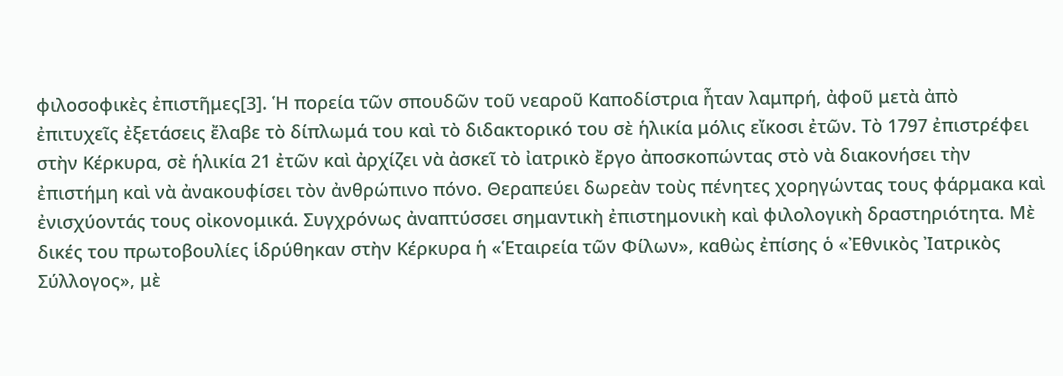φιλοσοφικὲς ἐπιστῆμες[3]. Ἡ πορεία τῶν σπουδῶν τοῦ νεαροῦ Καποδίστρια ἦταν λαμπρή, ἀφοῦ μετὰ ἀπὸ ἐπιτυχεῖς ἐξετάσεις ἔλαβε τὸ δίπλωμά του καὶ τὸ διδακτορικό του σὲ ἡλικία μόλις εἴκοσι ἐτῶν. Τὸ 1797 ἐπιστρέφει στὴν Κέρκυρα, σὲ ἡλικία 21 ἐτῶν καὶ ἀρχίζει νὰ ἀσκεῖ τὸ ἰατρικὸ ἔργο ἀποσκοπώντας στὸ νὰ διακονήσει τὴν ἐπιστήμη καὶ νὰ ἀνακουφίσει τὸν ἀνθρώπινο πόνο. Θεραπεύει δωρεὰν τοὺς πένητες χορηγώντας τους φάρμακα καὶ ἐνισχύοντάς τους οἰκονομικά. Συγχρόνως ἀναπτύσσει σημαντικὴ ἐπιστημονικὴ καὶ φιλολογικὴ δραστηριότητα. Μὲ δικές του πρωτοβουλίες ἱδρύθηκαν στὴν Κέρκυρα ἡ «Ἑταιρεία τῶν Φίλων», καθὼς ἐπίσης ὁ «Ἐθνικὸς Ἰατρικὸς Σύλλογος», μὲ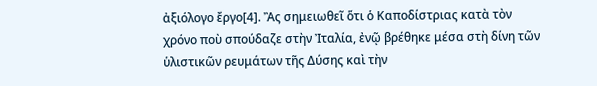ἀξιόλογο ἔργο[4]. Ἂς σημειωθεῖ ὅτι ὁ Καποδίστριας κατὰ τὸν χρόνο ποὺ σπούδαζε στὴν Ἰταλία, ἐνῷ βρέθηκε μέσα στὴ δίνη τῶν ὑλιστικῶν ρευμάτων τῆς Δύσης καὶ τὴν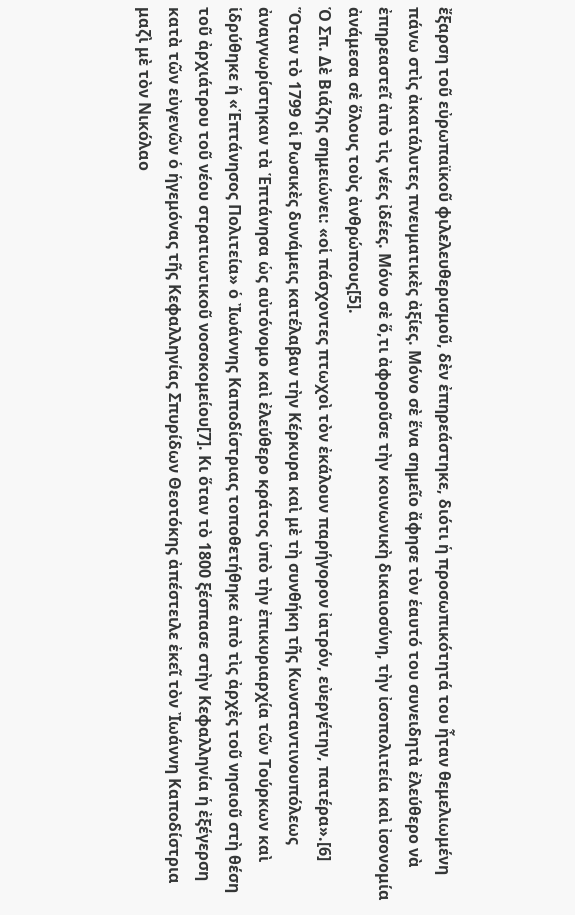ἔξαρση τοῦ εὐρωπαϊκοῦ φιλελευθερισμοῦ, δὲν ἐπηρεάστηκε, διότι ἡ προσωπικότητά του ἦταν θεμελιωμένη πάνω στὶς ἀκατάλυτες πνευματικὲς ἀξίες. Μόνο σὲ ἕνα σημεῖο ἄφησε τὸν ἑαυτό του συνειδητὰ ἐλεύθερο νὰ ἐπηρεαστεῖ ἀπὸ τὶς νέες ἰδέες. Μόνο σὲ ὅ,τι ἀφοροῦσε τὴν κοινωνικὴ δικαιοσύνη, τὴν ἰσοπολιτεία καὶ ἰσονομία ἀνάμεσα σὲ ὅλους τοὺς ἀνθρώπους[5].
Ὁ Σπ. Δὲ Βιάζης σημειώνει: «οἱ πάσχοντες πτωχοὶ τὸν ἐκάλουν παρήγορον ἰατρόν, εὐεργέτην, πατέρα».[6]
Ὅταν τὸ 1799 οἱ Ρωσικὲς δυνάμεις κατέλαβαν τὴν Κέρκυρα καὶ μὲ τὴ συνθήκη τῆς Κωνσταντινουπόλεως ἀναγνωρίστηκαν τὰ Ἑπτάνησα ὡς αὐτόνομο καὶ ἐλεύθερο κράτος ὑπὸ τὴν ἐπικυριαρχία τῶν Τούρκων καὶ ἱδρύθηκε ἡ «Ἑπτάνησος Πολιτεία» ὁ Ἰωάννης Καποδίστριας τοποθετήθηκε ἀπὸ τὶς ἀρχὲς τοῦ νησιοῦ στὴ θέση τοῦ ἀρχιάτρου τοῦ νέου στρατιωτικοῦ νοσοκομείου[7]. Κι ὅταν τὸ 1800 ξέσπασε στὴν Κεφαλληνία ἡ ἐξέγερση κατὰ τῶν εὐγενῶν ὁ ἡγεμόνας τῆς Κεφαλληνίας Σπυρίδων Θεοτόκης ἀπέστειλε ἐκεῖ τὸν Ἰωάννη Καποδίστρια μαζὶ μὲ τὸν Νικόλαο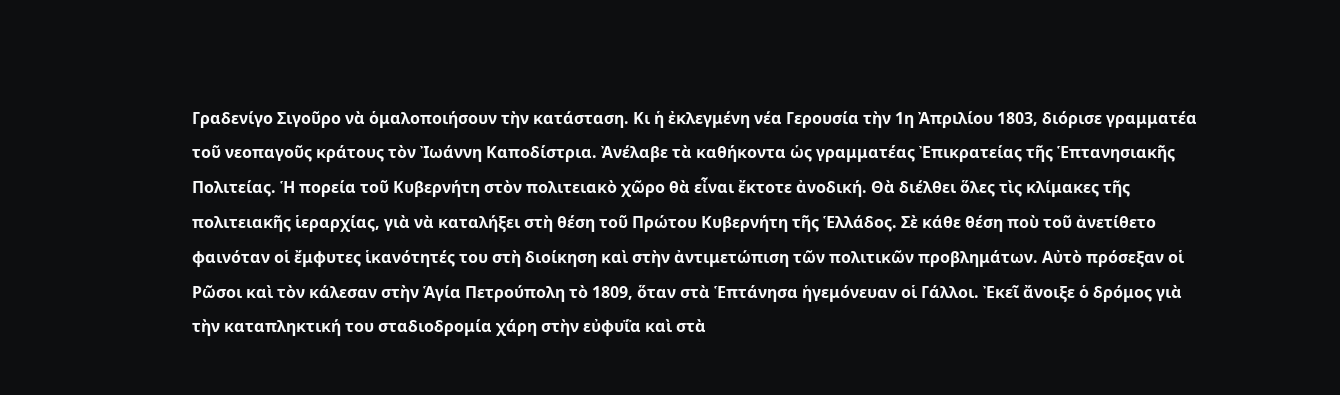Γραδενίγο Σιγοῦρο νὰ ὁμαλοποιήσουν τὴν κατάσταση. Κι ἡ ἐκλεγμένη νέα Γερουσία τὴν 1η Ἀπριλίου 1803, διόρισε γραμματέα τοῦ νεοπαγοῦς κράτους τὸν Ἰωάννη Καποδίστρια. Ἀνέλαβε τὰ καθήκοντα ὡς γραμματέας Ἐπικρατείας τῆς Ἑπτανησιακῆς Πολιτείας. Ἡ πορεία τοῦ Κυβερνήτη στὸν πολιτειακὸ χῶρο θὰ εἶναι ἔκτοτε ἀνοδική. Θὰ διέλθει ὅλες τὶς κλίμακες τῆς πολιτειακῆς ἱεραρχίας, γιὰ νὰ καταλήξει στὴ θέση τοῦ Πρώτου Κυβερνήτη τῆς Ἑλλάδος. Σὲ κάθε θέση ποὺ τοῦ ἀνετίθετο φαινόταν οἱ ἔμφυτες ἱκανότητές του στὴ διοίκηση καὶ στὴν ἀντιμετώπιση τῶν πολιτικῶν προβλημάτων. Αὐτὸ πρόσεξαν οἱ Ρῶσοι καὶ τὸν κάλεσαν στὴν Ἁγία Πετρούπολη τὸ 1809, ὅταν στὰ Ἑπτάνησα ἡγεμόνευαν οἱ Γάλλοι. Ἐκεῖ ἄνοιξε ὁ δρόμος γιὰ τὴν καταπληκτική του σταδιοδρομία χάρη στὴν εὐφυΐα καὶ στὰ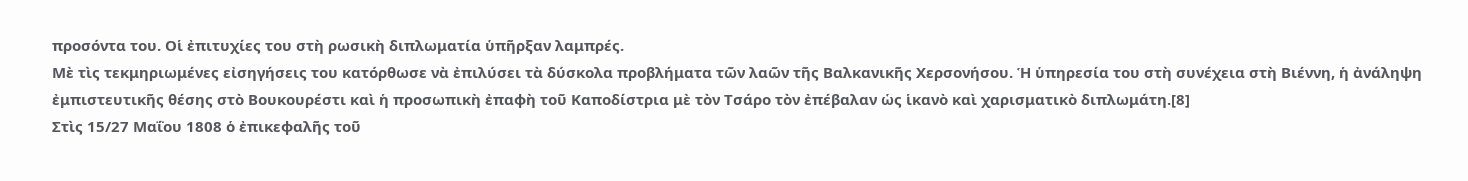προσόντα του. Οἱ ἐπιτυχίες του στὴ ρωσικὴ διπλωματία ὑπῆρξαν λαμπρές.
Μὲ τὶς τεκμηριωμένες εἰσηγήσεις του κατόρθωσε νὰ ἐπιλύσει τὰ δύσκολα προβλήματα τῶν λαῶν τῆς Βαλκανικῆς Χερσονήσου. Ἡ ὑπηρεσία του στὴ συνέχεια στὴ Βιέννη, ἡ ἀνάληψη ἐμπιστευτικῆς θέσης στὸ Βουκουρέστι καὶ ἡ προσωπικὴ ἐπαφὴ τοῦ Καποδίστρια μὲ τὸν Τσάρο τὸν ἐπέβαλαν ὡς ἱκανὸ καὶ χαρισματικὸ διπλωμάτη.[8]
Στὶς 15/27 Μαΐου 1808 ὁ ἐπικεφαλῆς τοῦ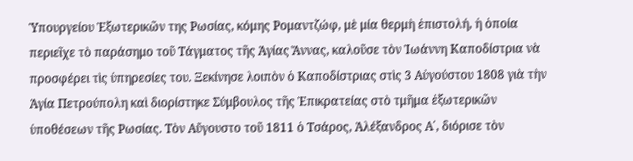Ὑπουργείου Ἐξωτερικῶν της Ρωσίας, κόμης Ρομαντζώφ, μὲ μία θερμὴ ἐπιστολή, ἡ ὁποία περιεῖχε τὸ παράσημο τοῦ Τάγματος τῆς Ἁγίας Ἄννας, καλοῦσε τὸν Ἰωάννη Καποδίστρια νὰ προσφέρει τὶς ὑπηρεσίες του. Ξεκίνησε λοιπὸν ὁ Καποδίστριας στὶς 3 Αὐγούστου 1808 γιὰ τὴν Ἁγία Πετρούπολη καὶ διορίστηκε Σύμβουλος τῆς Ἐπικρατείας στὸ τμῆμα ἐξωτερικῶν ὑποθέσεων τῆς Ρωσίας. Τὸν Αὔγουστο τοῦ 1811 ὁ Τσάρος, Ἀλέξανδρος Α΄, διόρισε τὸν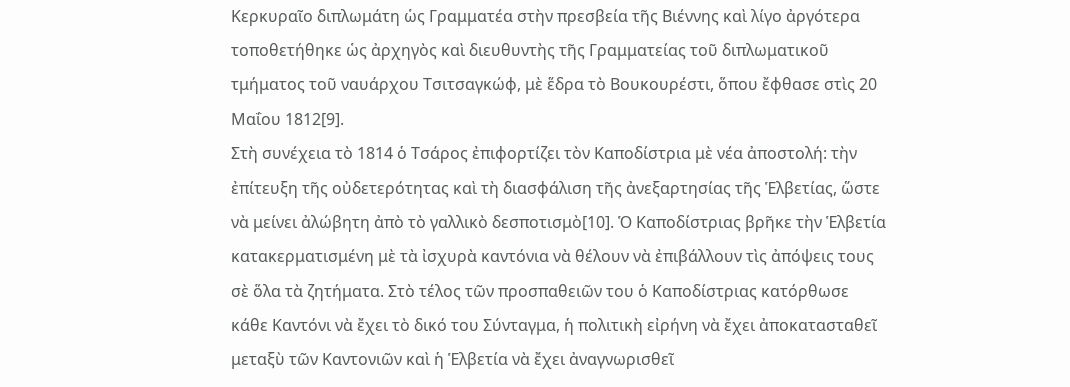Κερκυραῖο διπλωμάτη ὡς Γραμματέα στὴν πρεσβεία τῆς Βιέννης καὶ λίγο ἀργότερα τοποθετήθηκε ὡς ἀρχηγὸς καὶ διευθυντὴς τῆς Γραμματείας τοῦ διπλωματικοῦ τμήματος τοῦ ναυάρχου Τσιτσαγκώφ, μὲ ἕδρα τὸ Βουκουρέστι, ὅπου ἔφθασε στὶς 20 Μαΐου 1812[9].
Στὴ συνέχεια τὸ 1814 ὁ Τσάρος ἐπιφορτίζει τὸν Καποδίστρια μὲ νέα ἀποστολή: τὴν ἐπίτευξη τῆς οὐδετερότητας καὶ τὴ διασφάλιση τῆς ἀνεξαρτησίας τῆς Ἑλβετίας, ὥστε νὰ μείνει ἀλώβητη ἀπὸ τὸ γαλλικὸ δεσποτισμὸ[10]. Ὁ Καποδίστριας βρῆκε τὴν Ἑλβετία κατακερματισμένη μὲ τὰ ἰσχυρὰ καντόνια νὰ θέλουν νὰ ἐπιβάλλουν τὶς ἀπόψεις τους σὲ ὅλα τὰ ζητήματα. Στὸ τέλος τῶν προσπαθειῶν του ὁ Καποδίστριας κατόρθωσε κάθε Καντόνι νὰ ἔχει τὸ δικό του Σύνταγμα, ἡ πολιτικὴ εἰρήνη νὰ ἔχει ἀποκατασταθεῖ μεταξὺ τῶν Καντονιῶν καὶ ἡ Ἑλβετία νὰ ἔχει ἀναγνωρισθεῖ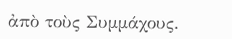ἀπὸ τοὺς Συμμάχους.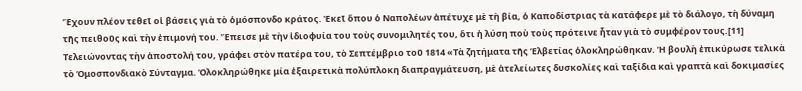Ἔχουν πλέον τεθεῖ οἱ βάσεις γιὰ τὸ ὁμόσπονδο κράτος. Ἐκεῖ ὅπου ὁ Ναπολέων ἀπέτυχε μὲ τὴ βία, ὁ Καποδίστριας τὰ κατάφερε μὲ τὸ διάλογο, τὴ δύναμη τῆς πειθοῦς καὶ τὴν ἐπιμονή του. Ἔπεισε μὲ τὴν ἰδιοφυία του τοὺς συνομιλητές του, ὅτι ἡ λύση ποὺ τοὺς πρότεινε ἦταν γιὰ τὸ συμφέρον τους.[11] Τελειώνοντας τὴν ἀποστολή του, γράφει στὸν πατέρα του, τὸ Σεπτέμβριο τοῦ 1814 «Τὰ ζητήματα τῆς Ἑλβετίας ὁλοκληρώθηκαν. Ἡ βουλὴ ἐπικύρωσε τελικὰ τὸ Ὁμοσπονδιακὸ Σύνταγμα. Ὁλοκληρώθηκε μία ἐξαιρετικὰ πολύπλοκη διαπραγμάτευση, μὲ ἀτελείωτες δυσκολίες καὶ ταξίδια καὶ γραπτὰ καὶ δοκιμασίες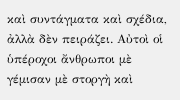καὶ συντάγματα καὶ σχέδια, ἀλλὰ δὲν πειράζει. Αὐτοὶ οἱ ὑπέροχοι ἄνθρωποι μὲ γέμισαν μὲ στοργὴ καὶ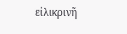εἰλικρινῆ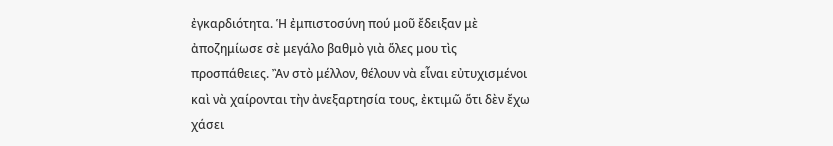ἐγκαρδιότητα. Ἡ ἐμπιστοσύνη πού μοῦ ἔδειξαν μὲ ἀποζημίωσε σὲ μεγάλο βαθμὸ γιὰ ὅλες μου τὶς προσπάθειες. Ἂν στὸ μέλλον, θέλουν νὰ εἶναι εὐτυχισμένοι καὶ νὰ χαίρονται τὴν ἀνεξαρτησία τους, ἐκτιμῶ ὅτι δὲν ἔχω χάσει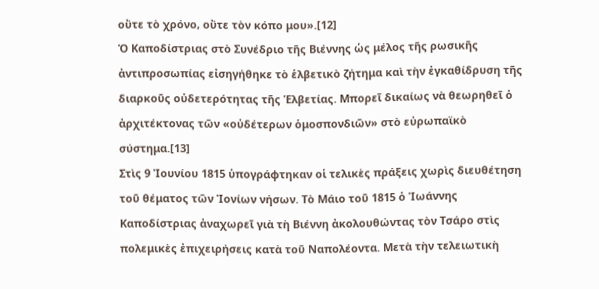οὔτε τὸ χρόνο, οὔτε τὸν κόπο μου».[12]
Ὁ Καποδίστριας στὸ Συνέδριο τῆς Βιέννης ὡς μέλος τῆς ρωσικῆς ἀντιπροσωπίας εἰσηγήθηκε τὸ ἑλβετικὸ ζήτημα καὶ τὴν ἐγκαθίδρυση τῆς διαρκοῦς οὐδετερότητας τῆς Ἑλβετίας. Μπορεῖ δικαίως νὰ θεωρηθεῖ ὁ ἀρχιτέκτονας τῶν «οὐδέτερων ὁμοσπονδιῶν» στὸ εὐρωπαϊκὸ σύστημα.[13]
Στὶς 9 Ἰουνίου 1815 ὑπογράφτηκαν οἱ τελικὲς πράξεις χωρὶς διευθέτηση τοῦ θέματος τῶν Ἰονίων νήσων. Τὸ Μάιο τοῦ 1815 ὁ Ἰωάννης Καποδίστριας ἀναχωρεῖ γιὰ τὴ Βιέννη ἀκολουθώντας τὸν Τσάρο στὶς πολεμικὲς ἐπιχειρήσεις κατὰ τοῦ Ναπολέοντα. Μετὰ τὴν τελειωτικὴ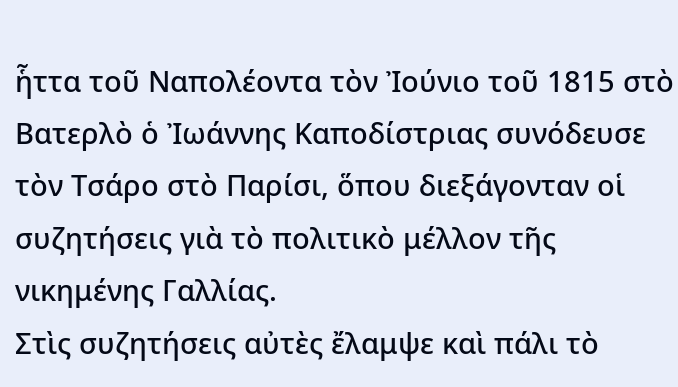ἧττα τοῦ Ναπολέοντα τὸν Ἰούνιο τοῦ 1815 στὸ Βατερλὸ ὁ Ἰωάννης Καποδίστριας συνόδευσε τὸν Τσάρο στὸ Παρίσι, ὅπου διεξάγονταν οἱ συζητήσεις γιὰ τὸ πολιτικὸ μέλλον τῆς νικημένης Γαλλίας.
Στὶς συζητήσεις αὐτὲς ἔλαμψε καὶ πάλι τὸ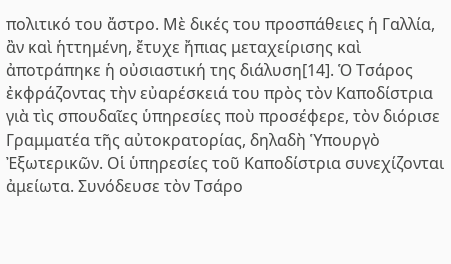πολιτικό του ἄστρο. Μὲ δικές του προσπάθειες ἡ Γαλλία, ἂν καὶ ἡττημένη, ἔτυχε ἤπιας μεταχείρισης καὶ ἀποτράπηκε ἡ οὐσιαστική της διάλυση[14]. Ὁ Τσάρος ἐκφράζοντας τὴν εὐαρέσκειά του πρὸς τὸν Καποδίστρια γιὰ τὶς σπουδαῖες ὑπηρεσίες ποὺ προσέφερε, τὸν διόρισε Γραμματέα τῆς αὐτοκρατορίας, δηλαδὴ Ὑπουργὸ Ἐξωτερικῶν. Οἱ ὑπηρεσίες τοῦ Καποδίστρια συνεχίζονται ἀμείωτα. Συνόδευσε τὸν Τσάρο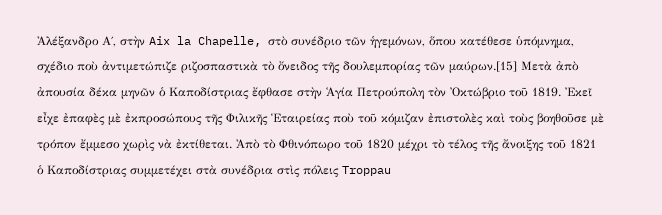Ἀλέξανδρο Α΄, στὴν Aix la Chapelle, στὸ συνέδριο τῶν ἡγεμόνων, ὅπου κατέθεσε ὑπόμνημα, σχέδιο ποὺ ἀντιμετώπιζε ριζοσπαστικὰ τὸ ὄνειδος τῆς δουλεμπορίας τῶν μαύρων.[15] Μετὰ ἀπὸ ἀπουσία δέκα μηνῶν ὁ Καποδίστριας ἔφθασε στὴν Ἁγία Πετρούπολη τὸν Ὀκτώβριο τοῦ 1819. Ἐκεῖ εἶχε ἐπαφὲς μὲ ἐκπροσώπους τῆς Φιλικῆς Ἑταιρείας ποὺ τοῦ κόμιζαν ἐπιστολὲς καὶ τοὺς βοηθοῦσε μὲ τρόπον ἔμμεσο χωρὶς νὰ ἐκτίθεται. Ἀπὸ τὸ Φθινόπωρο τοῦ 1820 μέχρι τὸ τέλος τῆς ἄνοιξης τοῦ 1821 ὁ Καποδίστριας συμμετέχει στὰ συνέδρια στὶς πόλεις Troppau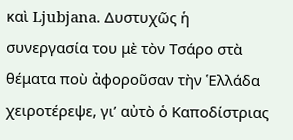καὶ Ljubjana. Δυστυχῶς ἡ συνεργασία του μὲ τὸν Τσάρο στὰ θέματα ποὺ ἀφοροῦσαν τὴν Ἑλλάδα χειροτέρεψε, γι’ αὐτὸ ὁ Καποδίστριας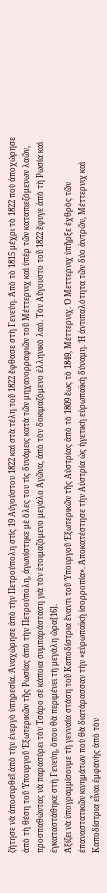ζήτησε νὰ ἀποσυρθεῖ ἀπὸ τὴν ἐνεργὸ ὑπηρεσία. Ἀναχώρησε ἀπὸ τὴν Πετρούπολη στὶς 19 Αὐγούστου 1822 καὶ στὰ τέλη τοῦ 1822 ἔφθασε στὴ Γενεύη. Ἀπὸ τὸ 1815 μέχρι τὸ 1822 ποὺ ἀποχώρησε ἀπὸ τὴ θέση τοῦ Ὑπουργοῦ Ἐξωτερικῶν τῆς Ρωσίας ἀπὸ τὴν Πετρούπολη, ἀγωνίστηκε μὲ ὅλες του τὶς δυνάμεις κατὰ τῶν μηχανορραφιῶν τοῦ Μέττερνιχ καὶ ὑπὲρ τῶν καταπιεζόμενων λαῶν, προσπαθώντας νὰ παρασύρει τὸν Τσάρο σὲ κάποια συμπαράσταση γιὰ τὸν ἑτοιμαζόμενο μεγάλο Ἀγῶνα, ἀπὸ τὸν δοκιμαζόμενο ἑλληνικὸ λαό. Τὸν Αὔγουστο τοῦ 1822 ἔφυγε ἀπὸ τὴ Ρωσία καὶ ἐγκαταστάθηκε στὴ Γενεύη, ὅπου θὰ περιμένει τὴ μεγάλη ὥρα[16].
Ἀξίζει νὰ ὑπογραμμίσουμε τὴ γενναία στάση τοῦ Καποδίστρια ἔναντι τοῦ Ὑπουργοῦ Ἐξωτερικῶν τῆς Αὐστρίας ἀπὸ τὸ 1809 ἕως τὸ 1849, Μέττερνιχ. Ὁ Μεττερνιχ ὑπῆρξε ἐχθρὸς τῶν ἐπαναστατικῶν κινημάτων ποὺ θὰ διατάρασσαν τὴν «εὐρωπαϊκὴ ἰσορροπία». Ἀποκατέστησε τὴν Αὐστρία ὡς ἡγετικὴ εὐρωπαϊκὴ δύναμη. Ἡ ἀντιπαλότητα τῶν δύο ἀντρῶν, Μέττερνιχ καὶ Καποδίστρια εἶναι ἐμφανὴς ἀπὸ τὸν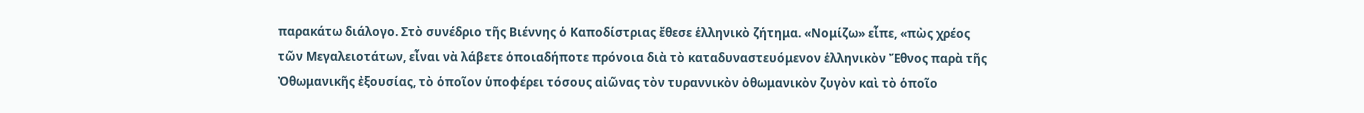παρακάτω διάλογο. Στὸ συνέδριο τῆς Βιέννης ὁ Καποδίστριας ἔθεσε ἑλληνικὸ ζήτημα. «Νομίζω» εἶπε, «πὼς χρέος τῶν Μεγαλειοτάτων, εἶναι νὰ λάβετε ὁποιαδήποτε πρόνοια διὰ τὸ καταδυναστευόμενον ἑλληνικὸν Ἔθνος παρὰ τῆς Ὀθωμανικῆς ἐξουσίας, τὸ ὁποῖον ὑποφέρει τόσους αἰῶνας τὸν τυραννικὸν ὀθωμανικὸν ζυγὸν καὶ τὸ ὁποῖο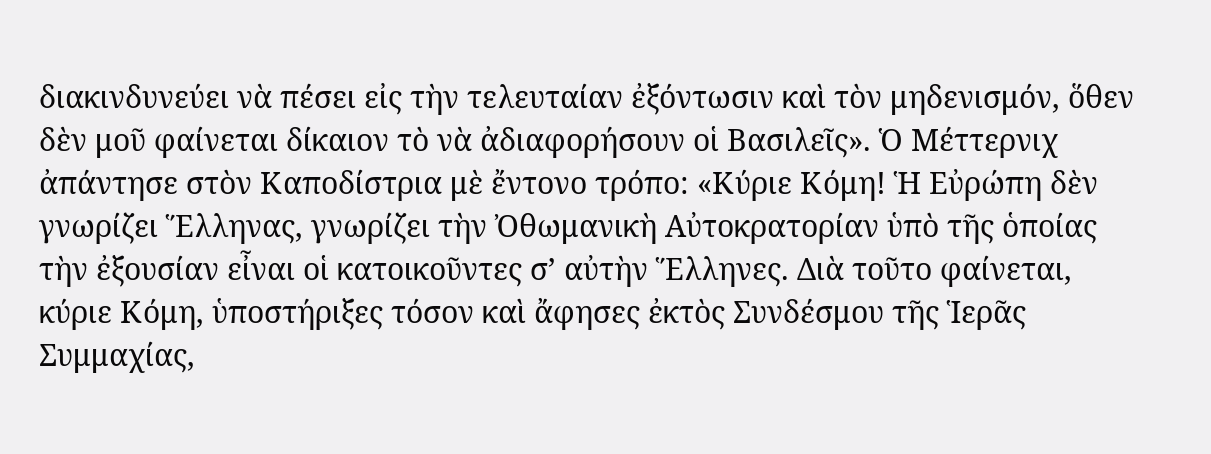διακινδυνεύει νὰ πέσει εἰς τὴν τελευταίαν ἐξόντωσιν καὶ τὸν μηδενισμόν, ὅθεν δὲν μοῦ φαίνεται δίκαιον τὸ νὰ ἀδιαφορήσουν οἱ Βασιλεῖς». Ὁ Μέττερνιχ ἀπάντησε στὸν Καποδίστρια μὲ ἔντονο τρόπο: «Κύριε Κόμη! Ἡ Εὐρώπη δὲν γνωρίζει Ἕλληνας, γνωρίζει τὴν Ὀθωμανικὴ Αὐτοκρατορίαν ὑπὸ τῆς ὁποίας τὴν ἐξουσίαν εἶναι οἱ κατοικοῦντες σ’ αὐτὴν Ἕλληνες. Διὰ τοῦτο φαίνεται, κύριε Κόμη, ὑποστήριξες τόσον καὶ ἄφησες ἐκτὸς Συνδέσμου τῆς Ἱερᾶς Συμμαχίας,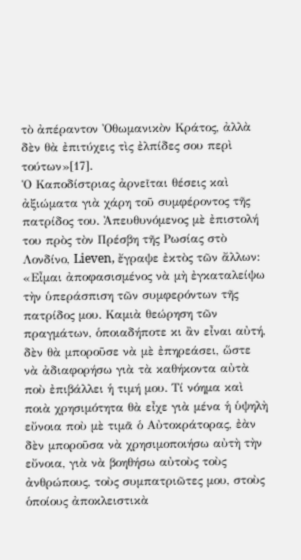τὸ ἀπέραντον Ὀθωμανικὸν Κράτος, ἀλλὰ δὲν θὰ ἐπιτύχεις τὶς ἐλπίδες σου περὶ τούτων»[17].
Ὁ Καποδίστριας ἀρνεῖται θέσεις καὶ ἀξιώματα γιὰ χάρη τοῦ συμφέροντος τῆς πατρίδος του. Ἀπευθυνόμενος μὲ ἐπιστολή του πρὸς τὸν Πρέσβη τῆς Ρωσίας στὸ Λονδίνο, Lieven, ἔγραψε ἐκτὸς τῶν ἄλλων: «Εἶμαι ἀποφασισμένος νὰ μὴ ἐγκαταλείψω τὴν ὑπεράσπιση τῶν συμφερόντων τῆς πατρίδος μου. Καμιὰ θεώρηση τῶν πραγμάτων, ὁποιαδήποτε κι ἂν εἶναι αὐτή, δὲν θὰ μποροῦσε νὰ μὲ ἐπηρεάσει, ὥστε νὰ ἀδιαφορήσω γιὰ τὰ καθήκοντα αὐτὰ ποὺ ἐπιβάλλει ἡ τιμή μου. Τί νόημα καὶ ποιὰ χρησιμότητα θὰ εἶχε γιὰ μένα ἡ ὑψηλὴ εὔνοια ποὺ μὲ τιμᾶ ὁ Αὐτοκράτορας, ἐὰν δὲν μποροῦσα νὰ χρησιμοποιήσω αὐτὴ τὴν εὔνοια, γιὰ νὰ βοηθήσω αὐτοὺς τοὺς ἀνθρώπους, τοὺς συμπατριῶτες μου, στοὺς ὁποίους ἀποκλειστικὰ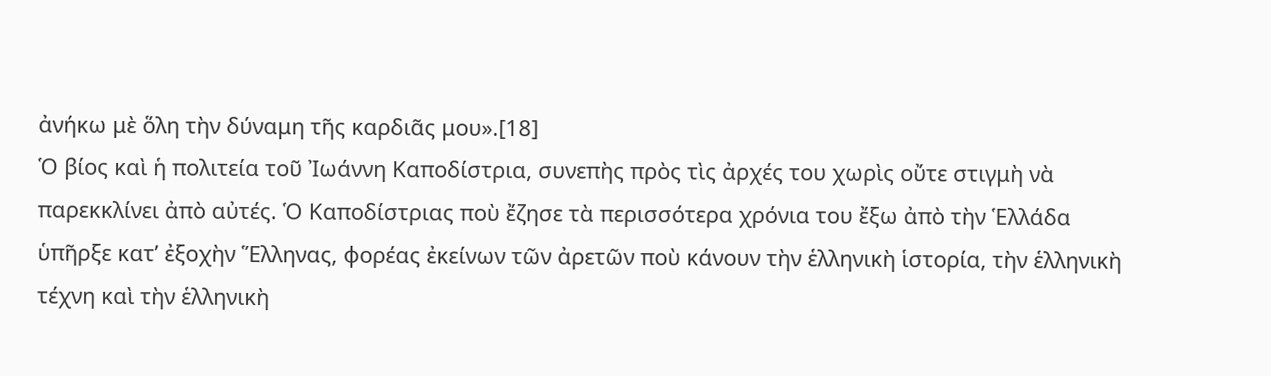ἀνήκω μὲ ὅλη τὴν δύναμη τῆς καρδιᾶς μου».[18]
Ὁ βίος καὶ ἡ πολιτεία τοῦ Ἰωάννη Καποδίστρια, συνεπὴς πρὸς τὶς ἀρχές του χωρὶς οὔτε στιγμὴ νὰ παρεκκλίνει ἀπὸ αὐτές. Ὁ Καποδίστριας ποὺ ἔζησε τὰ περισσότερα χρόνια του ἔξω ἀπὸ τὴν Ἑλλάδα ὑπῆρξε κατ’ ἐξοχὴν Ἕλληνας, φορέας ἐκείνων τῶν ἀρετῶν ποὺ κάνουν τὴν ἑλληνικὴ ἱστορία, τὴν ἑλληνικὴ τέχνη καὶ τὴν ἑλληνικὴ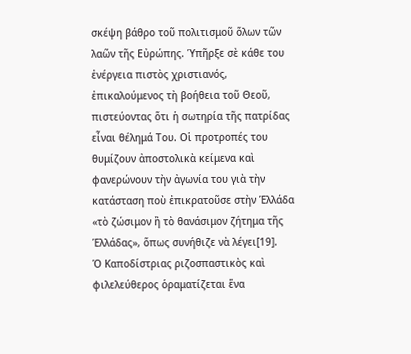σκέψη βάθρο τοῦ πολιτισμοῦ ὅλων τῶν λαῶν τῆς Εὐρώπης. Ὑπῆρξε σὲ κάθε του ἐνέργεια πιστὸς χριστιανός, ἐπικαλούμενος τὴ βοήθεια τοῦ Θεοῦ, πιστεύοντας ὅτι ἡ σωτηρία τῆς πατρίδας εἶναι θέλημά Του. Οἱ προτροπές του θυμίζουν ἀποστολικὰ κείμενα καὶ φανερώνουν τὴν ἀγωνία του γιὰ τὴν κατάσταση ποὺ ἐπικρατοῦσε στὴν Ἑλλάδα «τὸ ζώσιμον ἢ τὸ θανάσιμον ζήτημα τῆς Ἑλλάδας», ὅπως συνήθιζε νὰ λέγει[19].
Ὁ Καποδίστριας ριζοσπαστικὸς καὶ φιλελεύθερος ὁραματίζεται ἕνα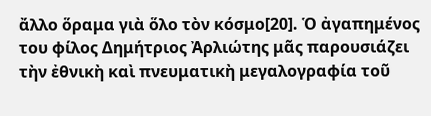ἄλλο ὅραμα γιὰ ὅλο τὸν κόσμο[20]. Ὁ ἀγαπημένος του φίλος Δημήτριος Ἀρλιώτης μᾶς παρουσιάζει τὴν ἐθνικὴ καὶ πνευματικὴ μεγαλογραφία τοῦ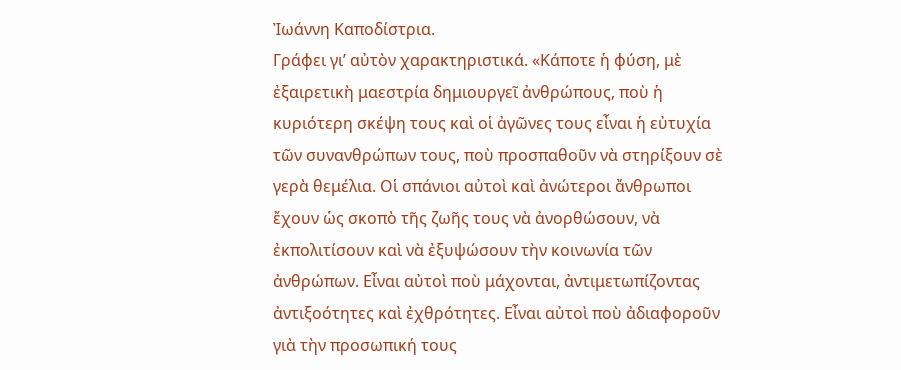Ἰωάννη Καποδίστρια.
Γράφει γι’ αὐτὸν χαρακτηριστικά. «Κάποτε ἡ φύση, μὲ ἐξαιρετικὴ μαεστρία δημιουργεῖ ἀνθρώπους, ποὺ ἡ κυριότερη σκέψη τους καὶ οἱ ἀγῶνες τους εἶναι ἡ εὐτυχία τῶν συνανθρώπων τους, ποὺ προσπαθοῦν νὰ στηρίξουν σὲ γερὰ θεμέλια. Οἱ σπάνιοι αὐτοὶ καὶ ἀνώτεροι ἄνθρωποι ἔχουν ὡς σκοπὸ τῆς ζωῆς τους νὰ ἀνορθώσουν, νὰ ἐκπολιτίσουν καὶ νὰ ἐξυψώσουν τὴν κοινωνία τῶν ἀνθρώπων. Εἶναι αὐτοὶ ποὺ μάχονται, ἀντιμετωπίζοντας ἀντιξοότητες καὶ ἐχθρότητες. Εἶναι αὐτοὶ ποὺ ἀδιαφοροῦν γιὰ τὴν προσωπική τους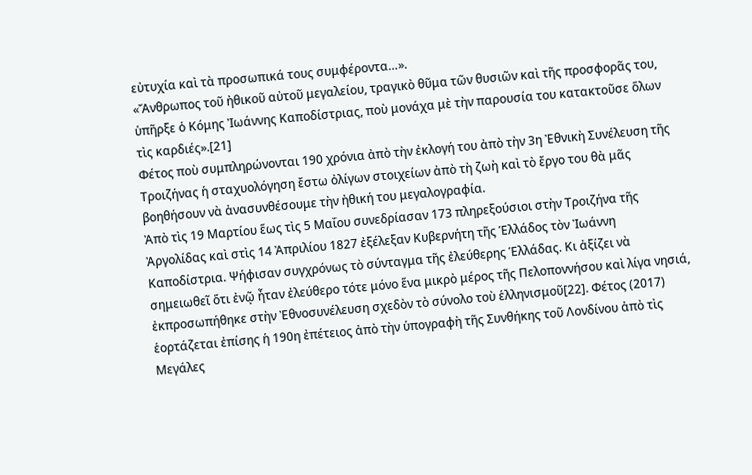εὐτυχία καὶ τὰ προσωπικά τους συμφέροντα…».
«Ἄνθρωπος τοῦ ἠθικοῦ αὐτοῦ μεγαλείου, τραγικὸ θῦμα τῶν θυσιῶν καὶ τῆς προσφορᾶς του, ὑπῆρξε ὁ Κόμης Ἰωάννης Καποδίστριας, ποὺ μονάχα μὲ τὴν παρουσία του κατακτοῦσε ὅλων τὶς καρδιές».[21]
Φέτος ποὺ συμπληρώνονται 190 χρόνια ἀπὸ τὴν ἐκλογή του ἀπὸ τὴν 3η Ἐθνικὴ Συνέλευση τῆς Τροιζήνας ἡ σταχυολόγηση ἔστω ὀλίγων στοιχείων ἀπὸ τὴ ζωὴ καὶ τὸ ἔργο του θὰ μᾶς βοηθήσουν νὰ ἀνασυνθέσουμε τὴν ἠθική του μεγαλογραφία.
Ἀπὸ τὶς 19 Μαρτίου ἕως τὶς 5 Μαΐου συνεδρίασαν 173 πληρεξούσιοι στὴν Τροιζήνα τῆς Ἀργολίδας καὶ στὶς 14 Ἀπριλίου 1827 ἐξέλεξαν Κυβερνήτη τῆς Ἑλλάδος τὸν Ἰωάννη Καποδίστρια. Ψήφισαν συγχρόνως τὸ σύνταγμα τῆς ἐλεύθερης Ἑλλάδας. Κι ἀξίζει νὰ σημειωθεῖ ὅτι ἐνῷ ἦταν ἐλεύθερο τότε μόνο ἕνα μικρὸ μέρος τῆς Πελοποννήσου καὶ λίγα νησιά, ἐκπροσωπήθηκε στὴν Ἐθνοσυνέλευση σχεδὸν τὸ σύνολο τοὺ ἑλληνισμοῦ[22]. Φέτος (2017) ἑορτάζεται ἐπίσης ἡ 190η ἐπέτειος ἀπὸ τὴν ὑπογραφὴ τῆς Συνθήκης τοῦ Λονδίνου ἀπὸ τὶς Μεγάλες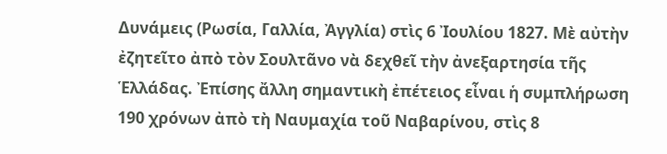Δυνάμεις (Ρωσία, Γαλλία, Ἀγγλία) στὶς 6 Ἰουλίου 1827. Μὲ αὐτὴν ἐζητεῖτο ἀπὸ τὸν Σουλτᾶνο νὰ δεχθεῖ τὴν ἀνεξαρτησία τῆς Ἑλλάδας. Ἐπίσης ἄλλη σημαντικὴ ἐπέτειος εἶναι ἡ συμπλήρωση 190 χρόνων ἀπὸ τὴ Ναυμαχία τοῦ Ναβαρίνου, στὶς 8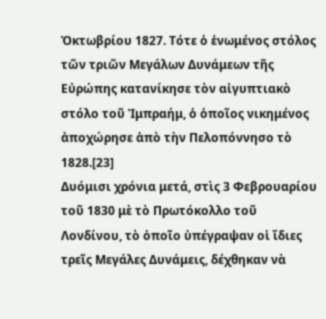Ὀκτωβρίου 1827. Τότε ὁ ἑνωμένος στόλος τῶν τριῶν Μεγάλων Δυνάμεων τῆς Εὐρώπης κατανίκησε τὸν αἰγυπτιακὸ στόλο τοῦ Ἰμπραήμ, ὁ ὁποῖος νικημένος ἀποχώρησε ἀπὸ τὴν Πελοπόννησο τὸ 1828.[23]
Δυόμισι χρόνια μετά, στὶς 3 Φεβρουαρίου τοῦ 1830 μὲ τὸ Πρωτόκολλο τοῦ Λονδίνου, τὸ ὁποῖο ὑπέγραψαν οἱ ἴδιες τρεῖς Μεγάλες Δυνάμεις, δέχθηκαν νὰ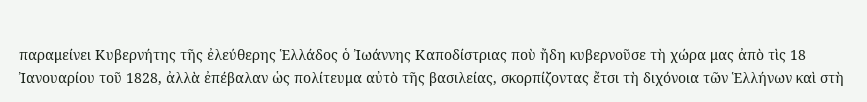παραμείνει Κυβερνήτης τῆς ἐλεύθερης Ἑλλάδος ὁ Ἰωάννης Καποδίστριας ποὺ ἤδη κυβερνοῦσε τὴ χώρα μας ἀπὸ τὶς 18 Ἰανουαρίου τοῦ 1828, ἀλλὰ ἐπέβαλαν ὡς πολίτευμα αὐτὸ τῆς βασιλείας, σκορπίζοντας ἔτσι τὴ διχόνοια τῶν Ἑλλήνων καὶ στὴ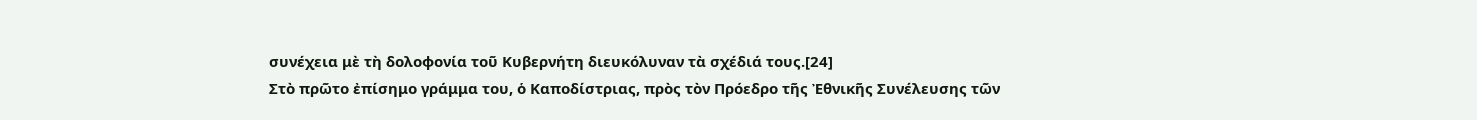συνέχεια μὲ τὴ δολοφονία τοῦ Κυβερνήτη διευκόλυναν τὰ σχέδιά τους.[24]
Στὸ πρῶτο ἐπίσημο γράμμα του, ὁ Καποδίστριας, πρὸς τὸν Πρόεδρο τῆς Ἐθνικῆς Συνέλευσης τῶν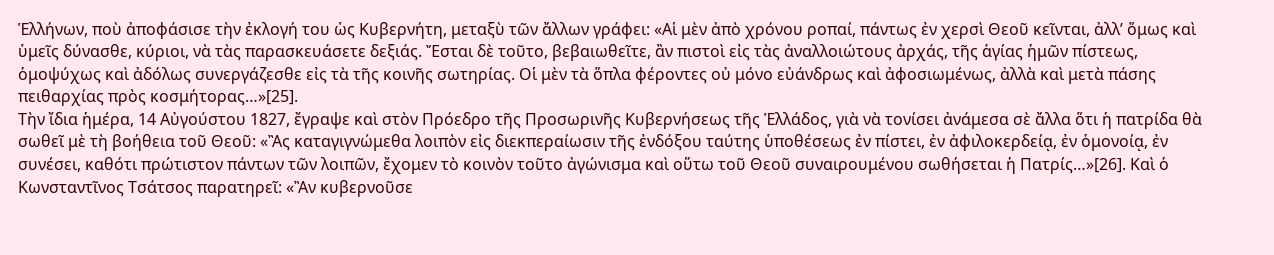Ἑλλήνων, ποὺ ἀποφάσισε τὴν ἐκλογή του ὡς Κυβερνήτη, μεταξὺ τῶν ἄλλων γράφει: «Αἱ μὲν ἀπὸ χρόνου ροπαί, πάντως ἐν χερσὶ Θεοῦ κεῖνται, ἀλλ’ ὅμως καὶ ὑμεῖς δύνασθε, κύριοι, νὰ τὰς παρασκευάσετε δεξιάς. Ἔσται δὲ τοῦτο, βεβαιωθεῖτε, ἂν πιστοὶ εἰς τὰς ἀναλλοιώτους ἀρχάς, τῆς ἁγίας ἡμῶν πίστεως, ὁμοψύχως καὶ ἀδόλως συνεργάζεσθε εἰς τὰ τῆς κοινῆς σωτηρίας. Οἱ μὲν τὰ ὅπλα φέροντες οὐ μόνο εὐάνδρως καὶ ἀφοσιωμένως, ἀλλὰ καὶ μετὰ πάσης πειθαρχίας πρὸς κοσμήτορας…»[25].
Τὴν ἴδια ἡμέρα, 14 Αὐγούστου 1827, ἔγραψε καὶ στὸν Πρόεδρο τῆς Προσωρινῆς Κυβερνήσεως τῆς Ἑλλάδος, γιὰ νὰ τονίσει ἀνάμεσα σὲ ἄλλα ὅτι ἡ πατρίδα θὰ σωθεῖ μὲ τὴ βοήθεια τοῦ Θεοῦ: «Ἂς καταγιγνώμεθα λοιπὸν εἰς διεκπεραίωσιν τῆς ἐνδόξου ταύτης ὑποθέσεως ἐν πίστει, ἐν ἀφιλοκερδείᾳ, ἐν ὁμονοίᾳ, ἐν συνέσει, καθότι πρώτιστον πάντων τῶν λοιπῶν, ἔχομεν τὸ κοινὸν τοῦτο ἀγώνισμα καὶ οὕτω τοῦ Θεοῦ συναιρουμένου σωθήσεται ἡ Πατρίς…»[26]. Καὶ ὁ Κωνσταντῖνος Τσάτσος παρατηρεῖ: «Ἂν κυβερνοῦσε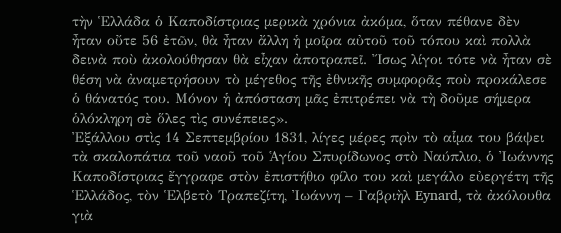τὴν Ἑλλάδα ὁ Καποδίστριας μερικὰ χρόνια ἀκόμα, ὅταν πέθανε δὲν ἦταν οὔτε 56 ἐτῶν, θὰ ἦταν ἄλλη ἡ μοῖρα αὐτοῦ τοῦ τόπου καὶ πολλὰ δεινὰ ποὺ ἀκολούθησαν θὰ εἶχαν ἀποτραπεῖ. Ἴσως λίγοι τότε νὰ ἦταν σὲ θέση νὰ ἀναμετρήσουν τὸ μέγεθος τῆς ἐθνικῆς συμφορᾶς ποὺ προκάλεσε ὁ θάνατός του. Μόνον ἡ ἀπόσταση μᾶς ἐπιτρέπει νὰ τὴ δοῦμε σήμερα ὁλόκληρη σὲ ὅλες τὶς συνέπειες».
Ἐξάλλου στὶς 14 Σεπτεμβρίου 1831, λίγες μέρες πρὶν τὸ αἷμα του βάψει τὰ σκαλοπάτια τοῦ ναοῦ τοῦ Ἁγίου Σπυρίδωνος στὸ Ναύπλιο, ὁ Ἰωάννης Καποδίστριας ἔγγραφε στὸν ἐπιστήθιο φίλο του καὶ μεγάλο εὐεργέτη τῆς Ἑλλάδος, τὸν Ἑλβετὸ Τραπεζίτη, Ἰωάννη – Γαβριὴλ Eynard, τὰ ἀκόλουθα γιὰ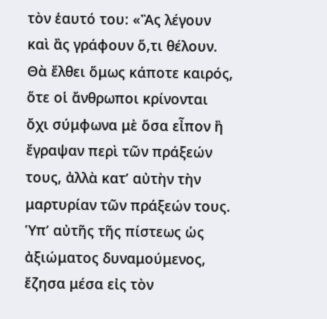τὸν ἑαυτό του: «Ἂς λέγουν καὶ ἂς γράφουν ὅ,τι θέλουν. Θὰ ἔλθει ὅμως κάποτε καιρός, ὅτε οἱ ἄνθρωποι κρίνονται ὄχι σύμφωνα μὲ ὅσα εἶπον ἢ ἔγραψαν περὶ τῶν πράξεών τους, ἀλλὰ κατ’ αὐτὴν τὴν μαρτυρίαν τῶν πράξεών τους. Ὑπ’ αὐτῆς τῆς πίστεως ὡς ἀξιώματος δυναμούμενος, ἔζησα μέσα εἰς τὸν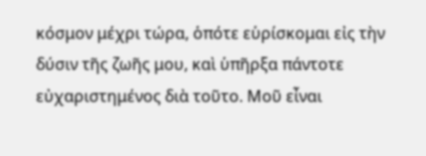κόσμον μέχρι τώρα, ὁπότε εὑρίσκομαι εἰς τὴν δύσιν τῆς ζωῆς μου, καὶ ὑπῆρξα πάντοτε εὐχαριστημένος διὰ τοῦτο. Μοῦ εἶναι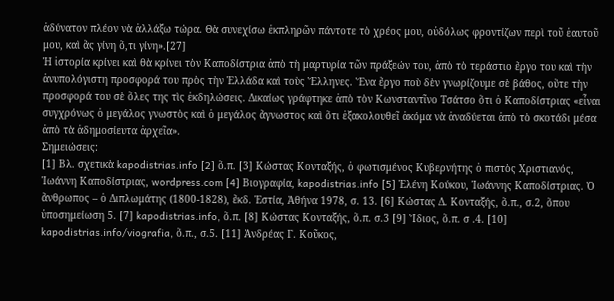ἀδύνατον πλέον νὰ ἀλλάξω τώρα. Θὰ συνεχίσω ἐκπληρῶν πάντοτε τὸ χρέος μου, οὐδόλως φροντίζων περὶ τοῦ ἑαυτοῦ μου, καὶ ἂς γίνη ὅ,τι γίνη».[27]
Ἡ ἱστορία κρίνει καὶ θὰ κρίνει τὸν Καποδίστρια ἀπὸ τὴ μαρτυρία τῶν πράξεών του, ἀπὸ τὸ τεράστιο ἔργο του καὶ τὴν ἀνυπολόγιστη προσφορά του πρὸς τὴν Ἑλλάδα καὶ τοὺς Ἕλληνες. Ἕνα ἔργο ποὺ δὲν γνωρίζουμε σὲ βάθος, οὔτε τὴν προσφορά του σὲ ὅλες της τὶς ἐκδηλώσεις. Δικαίως γράφτηκε ἀπὸ τὸν Κωνσταντῖνο Τσάτσο ὅτι ὁ Καποδίστριας «εἶναι συγχρόνως ὁ μεγάλος γνωστὸς καὶ ὁ μεγάλος ἄγνωστος καὶ ὅτι ἐξακολουθεῖ ἀκόμα νὰ ἀναδύεται ἀπὸ τὸ σκοτάδι μέσα ἀπὸ τὰ ἀδημοσίευτα ἀρχεῖα».
Σημειώσεις:
[1] Βλ. σχετικὰ kapodistrias.info [2] ὅ.π. [3] Κώστας Κονταξής, ὁ φωτισμένος Κυβερνήτης ὁ πιστὸς Χριστιανός, Ἰωάννη Καποδίστριας, wordpress.com [4] Βιογραφία, kapodistrias.info [5] Ἑλένη Κούκου, Ἰωάννης Καποδίστριας. Ὁ ἄνθρωπος – ὁ Διπλωμάτης (1800-1828), ἔκδ. Ἑστία, Ἀθήνα 1978, σ. 13. [6] Κώστας Δ. Κονταξής, ὅ.π., σ.2, ὅπου ὑποσημείωση 5. [7] kapodistrias.info, ὅ.π. [8] Κώστας Κονταξής, ὅ.π. σ.3 [9] Ἴδιος, ὅ.π. σ .4. [10] kapodistrias.info/viografia, ὅ.π., σ.5. [11] Ἀνδρέας Γ. Κοῦκος,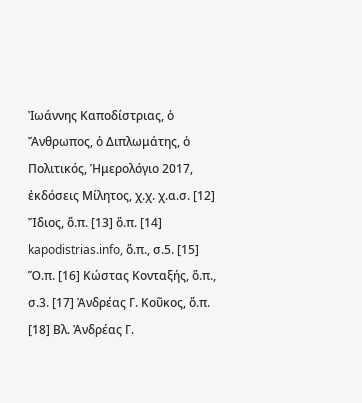Ἰωάννης Καποδίστριας, ὁ Ἄνθρωπος, ὁ Διπλωμάτης, ὁ Πολιτικός, Ἡμερολόγιο 2017, ἐκδόσεις Μίλητος, χ.χ. χ.α.σ. [12] Ἴδιος, ὅ.π. [13] ὅ.π. [14] kapodistrias.info, ὅ.π., σ.5. [15] Ὅ.π. [16] Κώστας Κονταξής, ὅ.π., σ.3. [17] Ἀνδρέας Γ. Κοῦκος, ὅ.π. [18] Βλ. Ἀνδρέας Γ.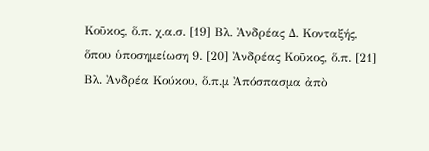Κοῦκος, ὅ.π. χ.α.σ. [19] Βλ. Ἀνδρέας Δ. Κονταξής, ὅπου ὑποσημείωση 9. [20] Ἀνδρέας Κοῦκος, ὅ.π. [21] Βλ. Ἀνδρέα Κούκου, ὅ.π.μ Ἀπόσπασμα ἀπὸ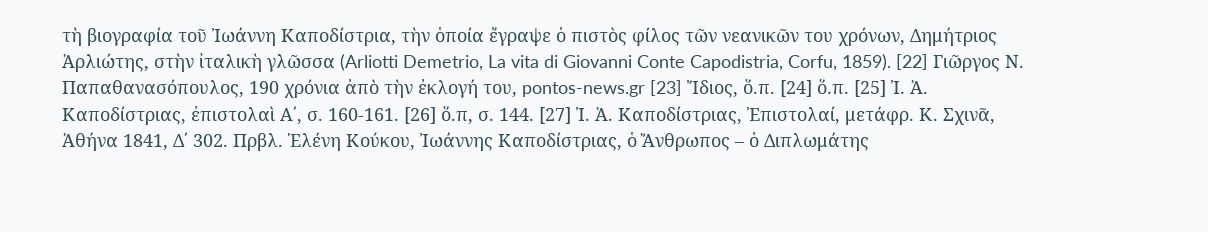τὴ βιογραφία τοῦ Ἰωάννη Καποδίστρια, τὴν ὁποία ἔγραψε ὁ πιστὸς φίλος τῶν νεανικῶν του χρόνων, Δημήτριος Ἀρλιώτης, στὴν ἰταλικὴ γλῶσσα (Arliotti Demetrio, La vita di Giovanni Conte Capodistria, Corfu, 1859). [22] Γιῶργος Ν. Παπαθανασόπουλος, 190 χρόνια ἀπὸ τὴν ἐκλογή του, pontos-news.gr [23] Ἴδιος, ὅ.π. [24] ὅ.π. [25] Ἰ. Ἀ. Καποδίστριας, ἐπιστολαὶ Α΄, σ. 160-161. [26] ὅ.π, σ. 144. [27] Ἰ. Ἀ. Καποδίστριας, Ἐπιστολαί, μετάφρ. Κ. Σχινᾶ, Ἀθήνα 1841, Δ΄ 302. Πρβλ. Ἑλένη Κούκου, Ἰωάννης Καποδίστριας, ὁ Ἄνθρωπος – ὁ Διπλωμάτης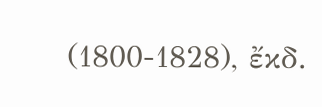(1800-1828), ἔκδ.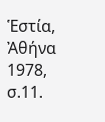Ἑστία, Ἀθήνα 1978, σ.11.